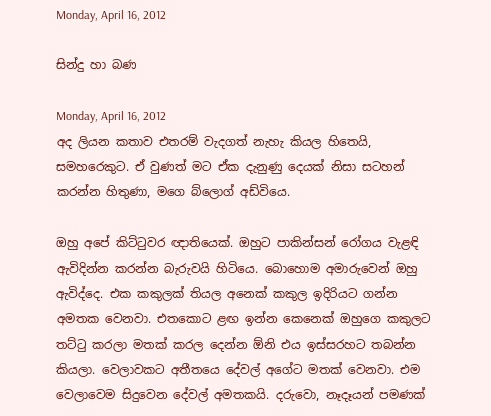Monday, April 16, 2012

සින්දු හා බණ

Monday, April 16, 2012
අද ලියන කතාව එතරම් වැදගත් නැහැ කියල හිතෙයි, සමහරෙකුට. ඒ වුණත් මට ඒක දැනුණු දෙයක් නිසා සටහන් කරන්න හිතුණා, මගෙ බ්ලොග් අඩ්වියෙ.

ඔහු අපේ කිට්ටුවර ඥාතියෙක්. ඔහුට පාකින්සන් රෝගය වැළඳි ඇවිදින්න කරන්න බැරුවයි හිටියෙ. බොහොම අමාරුවෙන් ඔහු ඇවිද්දෙ. එක කකුලක් තියල අනෙක් කකුල ඉදිරියට ගන්න අමතක වෙනවා. එතකොට ළඟ ඉන්න කෙනෙක් ඔහුගෙ කකුලට තට්ටු කරලා මතක් කරල දෙන්න ඕනි එය ඉස්සරහට තබන්න කියලා. වෙලාවකට අතීතයෙ දේවල් අගේට මතක් වෙනවා. එම වෙලාවෙම සිදුවෙන දේවල් අමතකයි. දරුවො, නෑදෑයන් පමණක්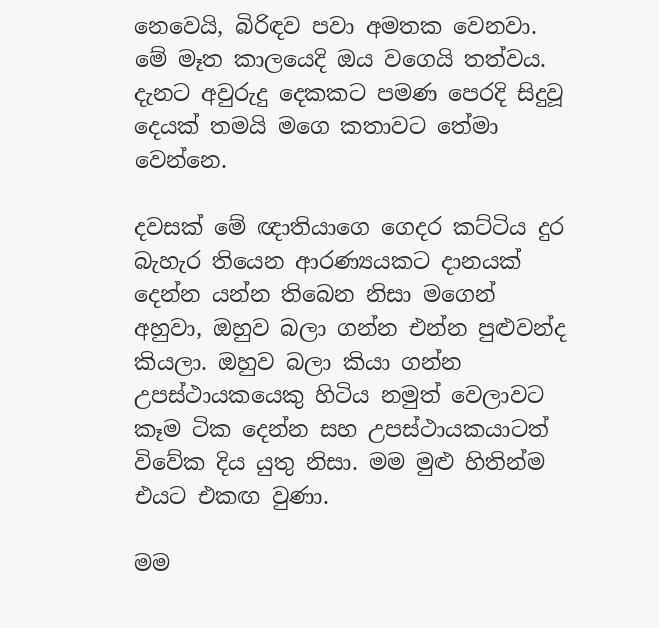නෙවෙයි, බිරිඳව පවා අමතක වෙනවා. මේ මෑත කාලයෙදි ඔය වගෙයි තත්වය. දැනට අවුරුදු දෙකකට පමණ පෙරදි සිදුවූ දෙයක් තමයි මගෙ කතාවට තේමා වෙන්නෙ.

දවසක් මේ ඥාතියාගෙ ගෙදර කට්ටිය දුර බැහැර තියෙන ආරණ්‍යයකට දානයක් දෙන්න යන්න තිබෙන නිසා මගෙන් අහුවා, ඔහුව බලා ගන්න එන්න පුළුවන්ද කියලා. ඔහුව බලා කියා ගන්න උපස්ථායකයෙකු හිටිය නමුත් වෙලාවට කෑම ටික දෙන්න සහ උපස්ථායකයාටත් විවේක දිය යුතු නිසා. මම මුළු හිතින්ම එයට එකඟ වුණා.

මම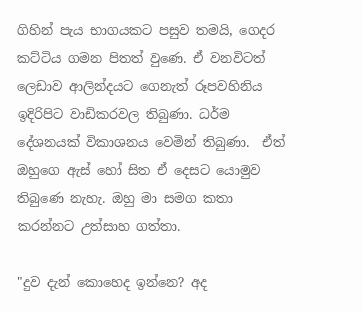ගිහින් පැය භාගයකට පසුව තමයි, ගෙදර කට්ටිය ගමන පිතත් වුණෙ. ඒ වනවිටත් ලෙඩාව ආලින්දයට ගෙනැත් රූපවහිනිය ඉදිරිපිට වාඩිකරවල තිබුණා. ධර්ම දේශනයක් විකාශනය වෙමින් තිබුණා.  ඒත් ඔහුගෙ ඇස් හෝ සිත ඒ දෙසට යොමුව තිබුණෙ නැහැ. ඔහු මා සමග කතා කරන්නට උත්සාහ ගත්තා.

"දුව දැන් කොහෙද ඉන්නෙ? අද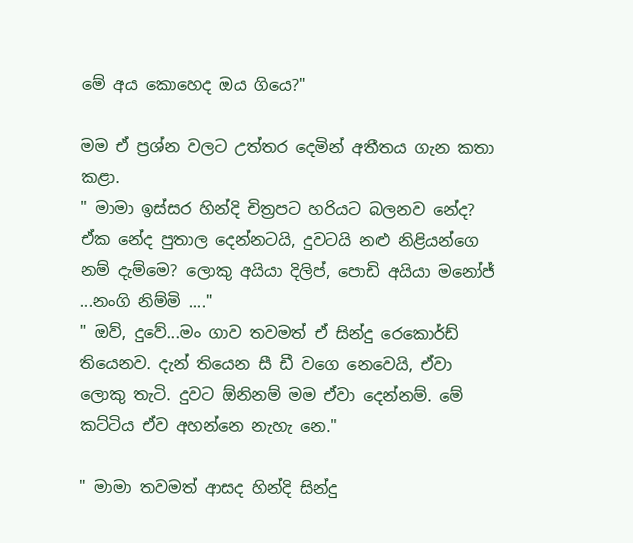මේ අය කොහෙද ඔය ගියෙ?"

මම ඒ ප්‍රශ්න වලට උත්තර දෙමින් අතීතය ගැන කතා කළා.
" මාමා ඉස්සර හින්දි චිත්‍රපට හරියට බලනව නේද? ඒක නේද පුතාල දෙන්නටයි, දුවටයි නළු නිළියන්ගෙ නම් දැම්මෙ? ලොකු අයියා දිලිප්, පොඩි අයියා මනෝජ් ...නංගි නිම්මි ...."
" ඔව්, දුවේ...මං ගාව තවමත් ඒ සින්දු රෙකොර්ඩ්
තියෙනව. දැන් තියෙන සී ඩී වගෙ නෙවෙයි, ඒවා ලොකු තැටි. දුවට ඕනිනම් මම ඒවා දෙන්නම්. මේ කට්ටිය ඒව අහන්නෙ නැහැ නෙ."

" මාමා තවමත් ආසද හින්දි සින්දු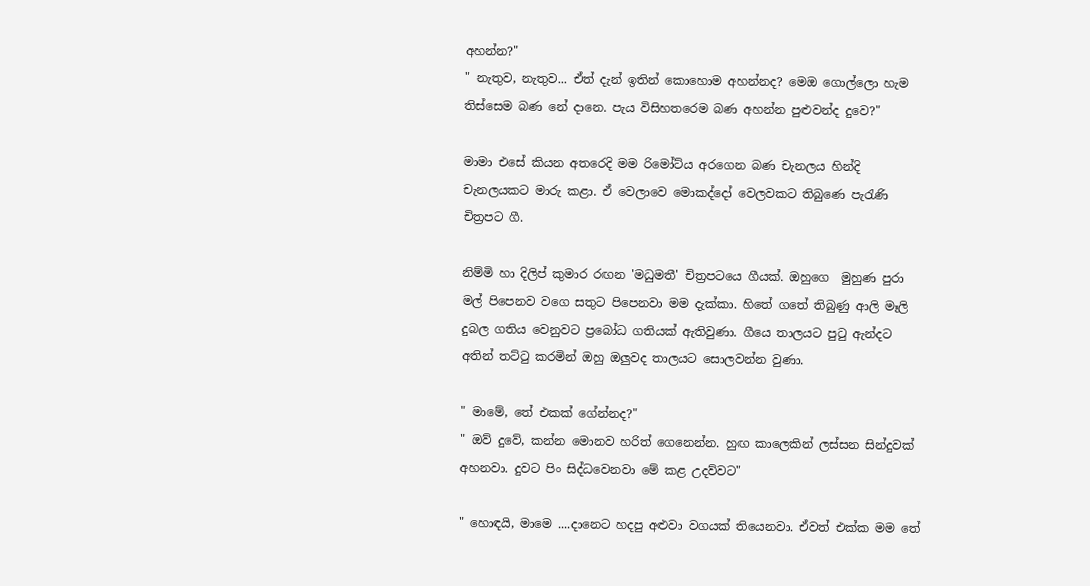අහන්න?"
" නැතුව, නැතුව... ඒත් දැන් ඉතින් කොහොම අහන්නද? මෙඔ ගොල්ලො හැම තිස්සෙම බණ නේ දානෙ. පැය විසිහතරෙම බණ අහන්න පුළුවන්ද දුවෙ?"

මාමා එසේ කියන අතරෙදි මම රිමෝට්ය අරගෙන බණ චැනලය හින්දි චැනලයකට මාරු කළා. ඒ වෙලාවෙ මොකද්දෝ වෙලවකට තිබුණෙ පැරැණි චිත්‍රපට ගී.

නිම්මි හා දිලිප් කුමාර රඟන 'මධුමතී' චිත්‍රපටයෙ ගීයක්. ඔහුගෙ  මුහුණ පුරා මල් පිපෙනව වගෙ සතුට පිපෙනවා මම දැක්කා. හිතේ ගතේ තිබුණු ආලි මෑලි දුබල ගතිය වෙනුවට ප්‍රබෝධ ගතියක් ඇතිවුණා. ගීයෙ තාලයට පුටු ඇන්දට අතින් තට්ටු කරමින් ඔහු ඔලුවද තාලයට සොලවන්න වුණා.

" මාමේ, තේ එකක් ගේන්නද?"
" ඔව් දුවේ, කන්න මොනව හරිත් ගෙනෙන්න. හුඟ කාලෙකින් ලස්සන සින්දුවක් අහනවා. දුවට පිං සිද්ධවෙනවා මේ කළ උදව්වට"

" හොඳයි, මාමෙ ....දානෙට හදපු අළුවා වගයක් තියෙනවා. ඒවත් එක්ක මම තේ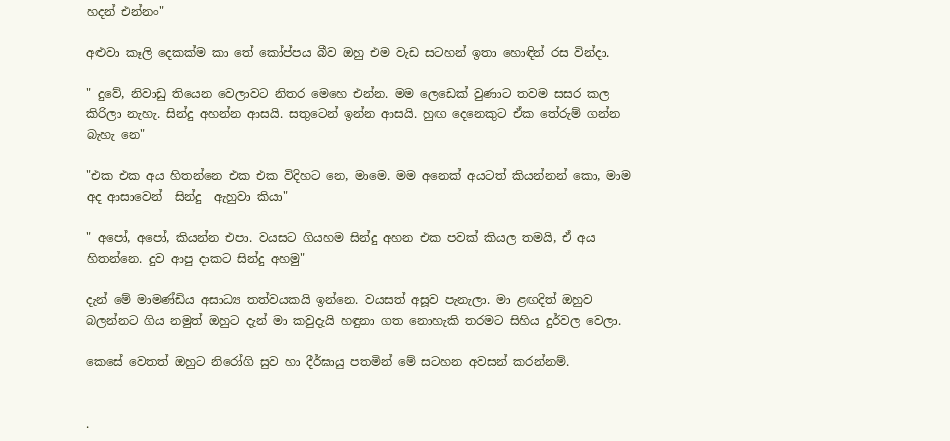හදන් එන්නං"

අළුවා කෑලි දෙකක්ම කා තේ කෝප්පය බීව ඔහු එම වැඩ සටහන් ඉතා හොඳින් රස වින්දා.

" දුවේ, නිවාඩු තියෙන වෙලාවට නිතර මෙහෙ එන්න. මම ලෙඩෙක් වුණාට තවම සසර කල කිරිලා නැහැ. සින්දු අහන්න ආසයි. සතුටෙන් ඉන්න ආසයි. හුඟ දෙනෙකුට ඒක තේරුම් ගන්න බැහැ නෙ"

"එක එක අය හිතන්නෙ එක එක විදිහට නෙ, මාමෙ. මම අනෙක් අයටත් කියන්නන් කො, මාම අද ආසාවෙන්  සින්දු  ඇහුවා කියා"

" අපෝ, අපෝ, කියන්න එපා. වයසට ගියහම සින්දු අහන එක පවක් කියල තමයි, ඒ අය හිතන්නෙ. දුව ආපු දාකට සින්දු අහමු"

දැන් මේ මාමණ්ඩිය අසාධ්‍ය තත්වයකයි ඉන්නෙ. වයසත් අසූව පැනැලා. මා ළඟදිත් ඔහුව බලන්නට ගිය නමුත් ඔහුට දැන් මා කවුදැයි හඳුනා ගත නොහැකි තරමට සිහිය දුර්වල වෙලා.

කෙසේ වෙතත් ඔහුට නිරෝගි සුව හා දීර්ඝායු පතමින් මේ සටහන අවසන් කරන්නම්.


.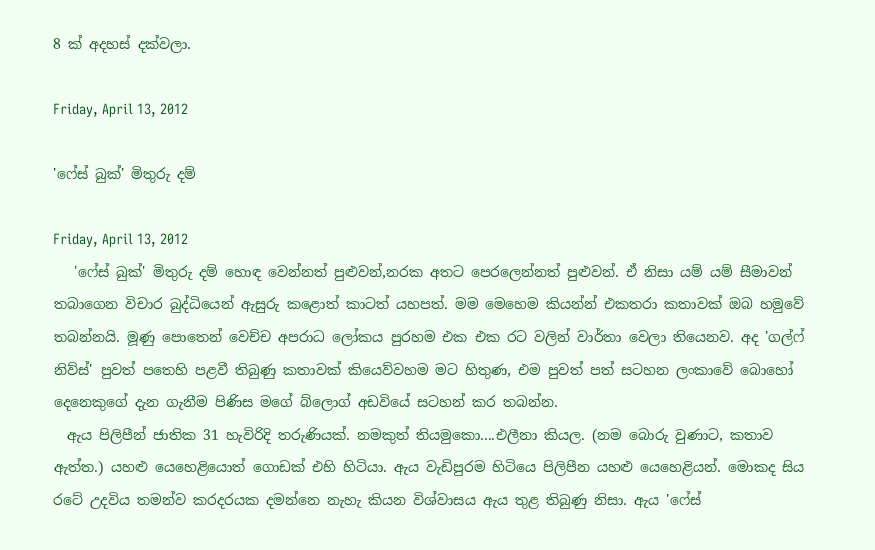8 ක් අදහස් දක්වලා.

Friday, April 13, 2012

'ෆේස් බුක්' මිතුරු දම්

Friday, April 13, 2012
   'ෆේස් බුක්' මිතුරු දම් හොඳ වෙන්නත් පුළුවන්,නරක අතට පෙරලෙන්නත් පුළුවන්. ඒ නිසා යම් යම් සීමාවන් තබාගෙන විචාර බුද්ධියෙන් ඇසුරු කළොත් කාටත් යහපත්. මම මෙහෙම කියන්න් එකතරා කතාවක් ඔබ හමුවේ තබන්නයි. මූණු පොතෙන් වෙච්ච අපරාධ ලෝකය පුරහම එක එක රට වලින් වාර්තා වෙලා තියෙනව. අද 'ගල්ෆ් නිව්ස්' පුවත් පතෙහි පළවී තිබුණු කතාවක් කියෙව්වහම මට හිතුණ, එම පුවත් පත් සටහන ලංකාවේ බොහෝ දෙනෙකුගේ දැන ගැනීම පිණිස මගේ බ්ලොග් අඩවියේ සටහන් කර තබන්න.
  ඇය පිලිපීන් ජාතික 31 හැවිරිදි තරුණියක්. නමකුත් තියමුකො....එලීනා කියල. (නම බොරු වුණාට, කතාව ඇත්ත.) යහළු යෙහෙළියොත් ගොඩක් එහි හිටියා. ඇය වැඩිපුරම හිටියෙ පිලිපීන යහළු යෙහෙළියන්. මොකද සිය රටේ උදවිය තමන්ව කරදරයක දමන්නෙ නැහැ කියන විශ්වාසය ඇය තුළ තිබුණු නිසා. ඇය 'ෆේස්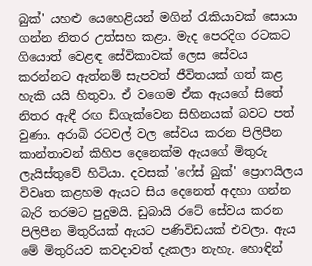බුක්' යහළු යෙහෙළියන් මගින් රැකියාවක් සොයා ගන්න නිතර උත්සහ කළා. මැද පෙරදිග රටකට ගියොත් වෙළඳ සේවිකාවක් ලෙස සේවය කරන්නට ඇත්නම් සැපවත් ජීවිතයක් ගත් කළ හැකි යයි හිතුවා. ඒ වගෙම ඒක ඇයගේ සිතේ නිතර ඇඳී රඟ ඩ්ගැක්වෙන සිහිනයක් බවට පත් වුණා. අරාබි රටවල් වල සේවය කරන පිලිපීන කාන්තාවන් කිහිප දෙනෙක්ම ඇයගේ මිතුරු ලැයිස්තුවේ හිටියා. දවසක් 'ෆේස් බුක්' ප්‍රොෆයිලය විවෘත කළහම ඇයට සිය දෙනෙත් අදහා ගන්න බැරි තරමට පුදුමයි. ඩුබායි රටේ සේවය කරන පිලිපීන මිතුරියක් ඇයට පණිවිඩයක් එවලා. ඇය මේ මිතුරියව කවදාවත් දැකලා නැහැ. හොඳින්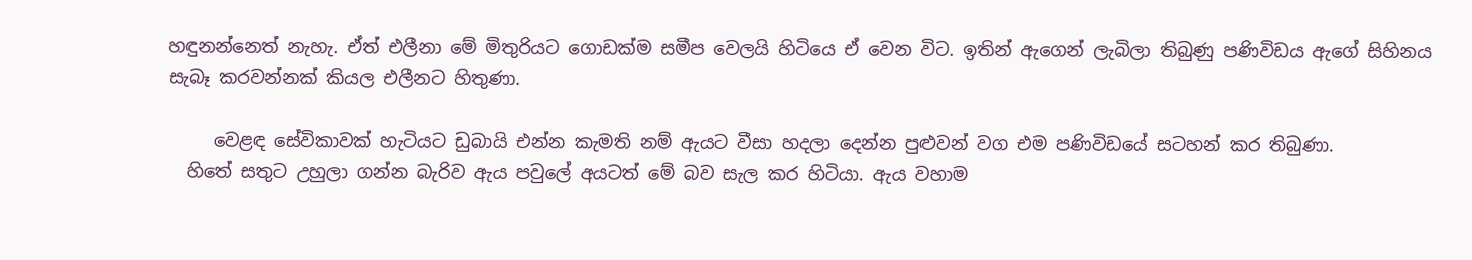හඳුනන්නෙත් නැහැ. ඒත් එලීනා මේ මිතුරියට ගොඩක්ම සමීප වෙලයි හිටියෙ ඒ වෙන විට. ඉතින් ඇගෙන් ලැබිලා තිබුණු පණිවිඩය ඇගේ සිහිනය සැබෑ කරවන්නක් කියල එලීනට හිතුණා.

     වෙළඳ සේවිකාවක් හැටියට ඩුබායි එන්න කැමති නම් ඇයට වීසා හදලා දෙන්න පුළුවන් වග එම පණිවිඩයේ සටහන් කර තිබුණා.
  හිතේ සතුට උහුලා ගන්න බැරිව ඇය පවුලේ අයටත් මේ බව සැල කර හිටියා. ඇය වහාම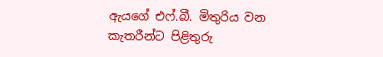ඇයගේ එෆ්.බී. මිතුරිය වන කැතරීන්ට පිළිතුරු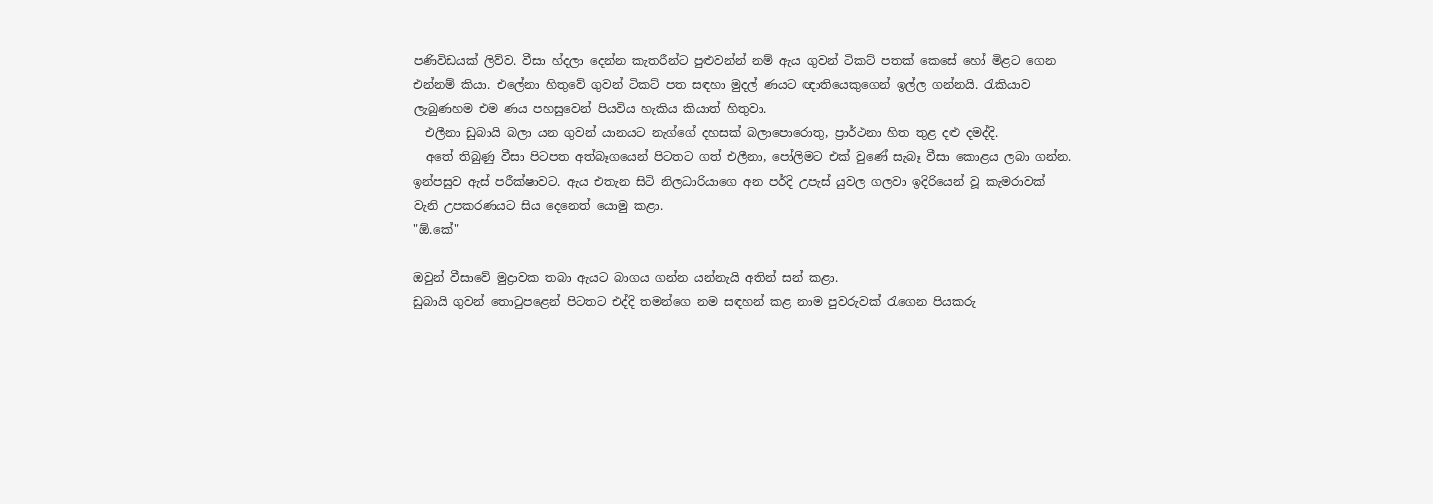පණිවිඩයක් ලිව්ව. වීසා හ්දලා දෙන්න කැතරීන්ට පුළුවන්න් නම් ඇය ගුවන් ටිකට් පතක් කෙසේ හෝ මිළට ගෙන එන්නම් කියා. එලේනා හිතුවේ ගුවන් ටිකට් පත සඳහා මුදල් ණයට ඥාතියෙකුගෙන් ඉල්ල ගන්නයි. රැකියාව ලැබුණහම එම ණය පහසුවෙන් පියවිය හැකිය කියාත් හිතුවා.
  එලීනා ඩුබායි බලා යන ගුවන් යානයට නැග්ගේ දහසක් බලාපොරොතු, ප්‍රාර්ථනා හිත තුළ දළු දමද්දි.
  අතේ තිබුණු වීසා පිටපත අත්බෑගයෙන් පිටතට ගත් එලීනා, පෝලිමට එක් වුණේ සැබෑ වීසා කොළය ලබා ගන්න. ඉන්පසුව ඇස් පරීක්ෂාවට. ඇය එතැන සිටි නිලධාරියාගෙ අන පර්දි උපැස් යුවල ගලවා ඉදිරියෙන් වූ කැමරාවක් වැනි උපකරණයට සිය දෙනෙත් යොමු කළා.
"ඕ.කේ"

ඔවුන් වීසාවේ මුද්‍රාවක තබා ඇයට බාගය ගන්න යන්නැයි අතින් සන් කළා.
ඩුබායි ගුවන් තොටුපළෙන් පිටතට එද්දි තමන්ගෙ නම සඳහන් කළ නාම පුවරුවක් රැගෙන පියකරු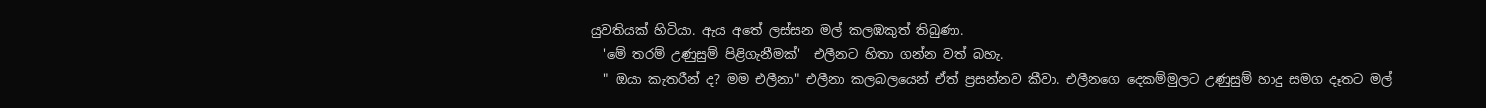යුවතියක් හිටියා. ඇය අතේ ලස්සන මල් කලඹකුත් තිබුණා.
  'මේ තරම් උණුසුම් පිළිගැනීමක්'  එලීනට හිතා ගන්න වත් බහැ.
  " ඔයා කැතරීන් ද? මම එලීනා" එලීනා කලබලයෙන් ඒත් ප්‍රසන්නව කීවා. එලීනගෙ දෙකම්මුලට උණුසුම් හාදු සමග දෑතට මල්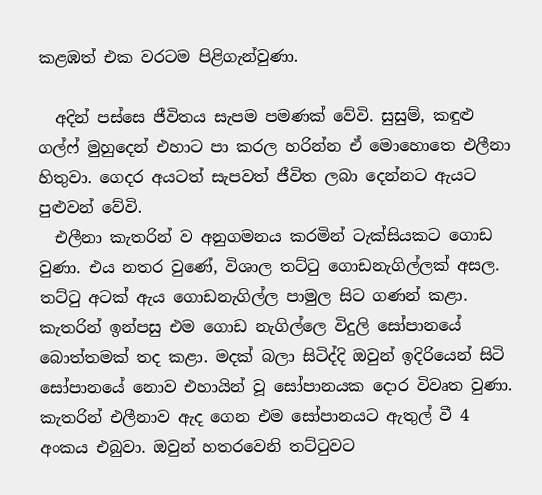කළඹත් එක වරටම පිළිගැන්වුණා.

  අදින් පස්සෙ ජීවිතය සැපම පමණක් වේවි. සුසුම්, කඳුළු ගල්ෆ් මුහුදෙන් එහාට පා කරල හරින්න ඒ මොහොතෙ එලීනා හිතුවා. ගෙදර අයටත් සැපවත් ජීවිත ලබා දෙන්නට ඇයට පුළුවන් වේවි.
  එලීනා කැතරින් ව අනුගමනය කරමින් ටැක්සියකට ගොඩ වුණා. එය නතර වුණේ, විශාල තට්ටු ගොඩනැගිල්ලක් අසල. තට්ටු අටක් ඇය ගොඩනැගිල්ල පාමුල සිට ගණන් කළා. කැතරින් ඉන්පසු එම ගොඩ නැගිල්ලෙ විදුලි සෝපානයේ බොත්තමක් තද කළා. මදක් බලා සිටිද්දි ඔවුන් ඉදිරියෙන් සිටි සෝපානයේ නොව එහායින් වූ සෝපානයක දොර විවෘත වුණා. කැතරින් එලීනාව ඇද ගෙන එම සෝපානයට ඇතුල් වී 4 අංකය එබුවා. ඔවුන් හතරවෙනි තට්ටුවට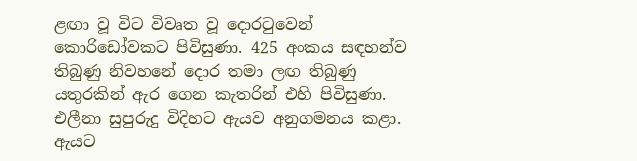ළඟා වූ විට විවෘත වූ දොරටුවෙන් කොරිඩෝවකට පිවිසුණා. 425 අංකය සඳහන්ව තිබුණු නිවහනේ දොර තමා ලඟ තිබුණු යතුරකින් ඇර ගෙන කැතරින් එහි පිවිසුණා. එලීනා සුපුරුදු විදිහට ඇයව අනුගමනය කළා. ඇයට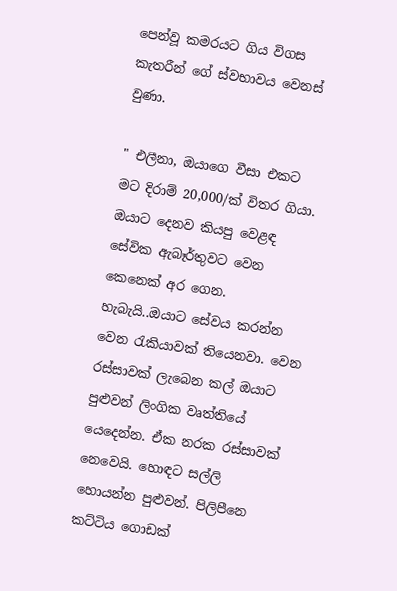පෙන්වූ කමරයට ගිය විගස කැතරීන් ගේ ස්වභාවය වෙනස් වුණා.

" එලීනා, ඔයාගෙ වීසා එකට මට දිරාම් 20,000/ක් විතර ගියා. ඔයාට දෙනව කියපු වෙළඳ සේවික ඇබෑර්තුවට වෙන කෙනෙක් අර ගෙන. හැබැයි..ඔයාට සේවය කරන්න වෙන රැකියාවක් තියෙනවා. වෙන රස්සාවක් ලැබෙන කල් ඔයාට පුළුවන් ලිංගික වෘත්තියේ යෙදෙන්න. ඒක නරක රස්සාවක් නෙවෙයි. හොඳට සල්ලි හොයන්න පුළුවන්. පිලිපීනෙ කට්ටිය ගොඩක්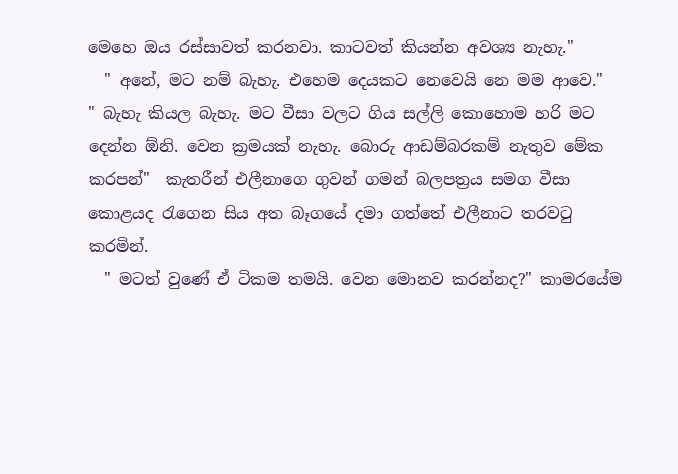මෙහෙ ඔය රස්සාවත් කරනවා. කාටවත් කියන්න අවශ්‍ය නැහැ."
  " අනේ, මට නම් බැහැ. එහෙම දෙයකට නෙවෙයි නෙ මම ආවෙ."
" බැහැ කියල බැහැ. මට වීසා වලට ගිය සල්ලි කොහොම හරි මට දෙන්න ඕනි. වෙන ක්‍රමයක් නැහැ. බොරු ආඩම්බරකම් නැතුව මේක කරපන්"  කැතරීන් එලීනාගෙ ගුවන් ගමන් බලපත්‍රය සමග වීසා කොළයද රැගෙන සිය අත බෑගයේ දමා ගත්තේ එලීනාට තරවටු කරමින්.
  " මටත් වුණේ ඒ ටිකම තමයි. වෙන මොනව කරන්නද?" කාමරයේම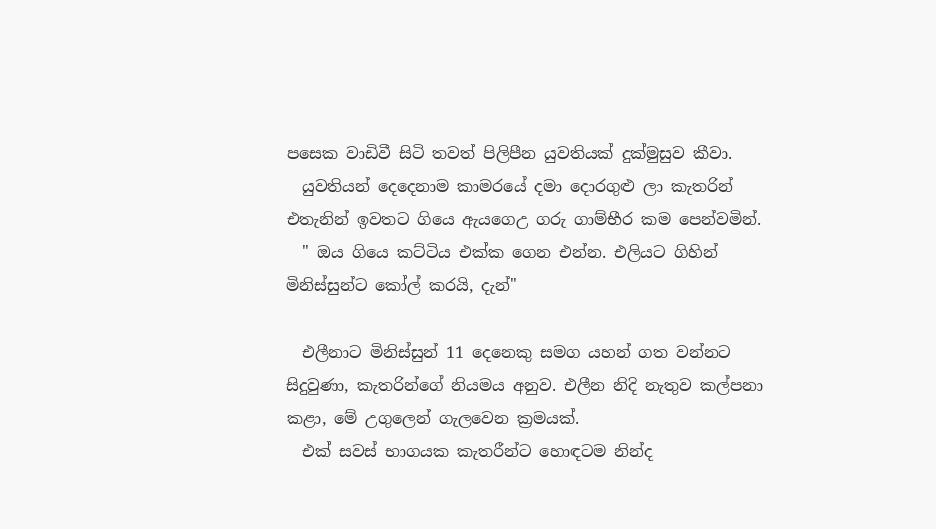පසෙක වාඩිවී සිටි තවත් පිලිපීන යුවතියක් දුක්මුසුව කීවා.
  යුවතියන් දෙදෙනාම කාමරයේ දමා දොරගුළු ලා කැතරින් එතැනින් ඉවතට ගියෙ ඇයගෙඋ ගරු ගාම්භීර කම පෙන්වමින්.
  " ඔය ගියෙ කට්ටිය එක්ක ගෙන එන්න. එලියට ගිහින් මිනිස්සුන්ට කෝල් කරයි, දැන්"

  එලීනාට මිනිස්සුන් 11 දෙනෙකු සමග යහන් ගත වන්නට සිදුවුණා, කැතරින්ගේ නියමය අනුව. එලීන නිදි නැතුව කල්පනා කළා, මේ උගුලෙන් ගැලවෙන ක්‍රමයක්.
  එක් සවස් භාගයක කැතරීන්ට හොඳටම නින්ද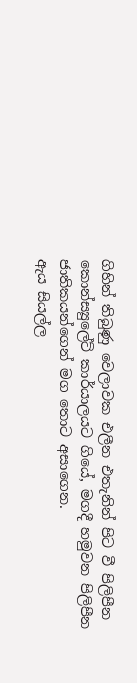ගිහින් තිබුණු වෙලාවක එලීන එතැනින් පිට වී පිලිපීන කොන්ස්‍යුලේට් කාර්යාලයට ගියේ, මගදී හමුවන පිලිපීන ජාතිකයන්ගෙන් මග තොට අසාගෙන.
ඇය සියල්ල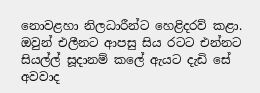නොවළහා නිලධාරීන්ට හෙළිදරව් කළා. ඔවුන් එලීනට ආපසු සිය රටට එන්නට සියල්ල් සූදානම් කලේ ඇයට දැඩි සේ අවවාද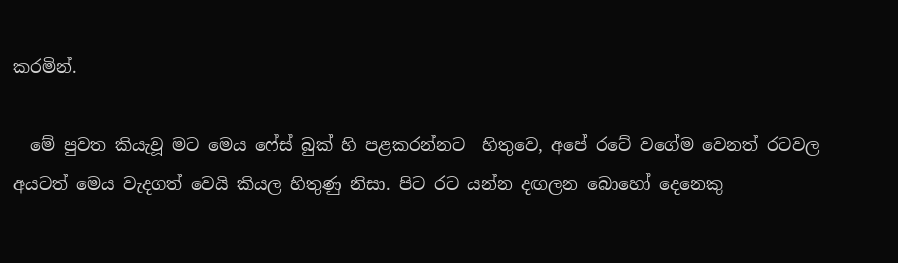කරමින්.

  මේ පුවත කියැවූ මට මෙය ෆේස් බුක් හි පළකරන්නට  හිතුවෙ, අපේ රටේ වගේම වෙනත් රටවල අයටත් මෙය වැදගත් වෙයි කියල හිතුණු නිසා. පිට රට යන්න දඟලන බොහෝ දෙනෙකු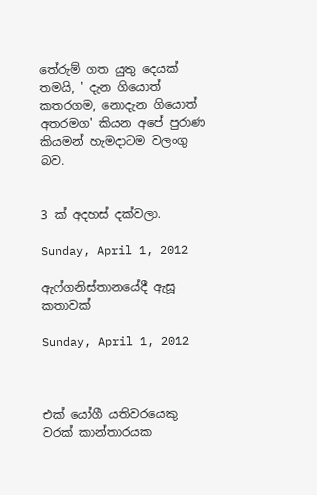තේරුම් ගත යුතු දෙයක් තමයි, ' දැන ගියොත් කතරගම, නොදැන ගියොත් අතරමග' කියන අපේ පුරාණ කියමන් හැමදාටම වලංගු බව.


3 ක් අදහස් දක්වලා.

Sunday, April 1, 2012

ඇෆ්ගනිස්තානයේදී ඇසූ කතාවක්

Sunday, April 1, 2012



එක් යෝගී යතිවරයෙකු වරක් කාන්තාරයක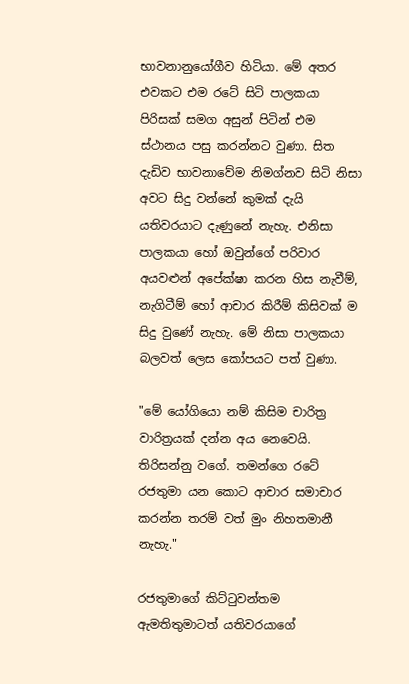භාවනානුයෝගීව හිටියා. මේ අතර එවකට එම රටේ සිටි පාලකයා පිරිසක් සමග අසුන් පිටින් එම ස්ථානය පසු කරන්නට වුණා. සිත දැඩිව භාවනාවේම නිමග්නව සිටි නිසා අවට සිදු වන්නේ කුමක් දැයි යතිවරයාට දැණුනේ නැහැ. එනිසා පාලකයා හෝ ඔවුන්ගේ පරිවාර අයවළුන් අපේක්ෂා කරන හිස නැවීම්, නැගිටීම් හෝ ආචාර කිරීම් කිසිවක් ම සිදු වුණේ නැහැ. මේ නිසා පාලකයා බලවත් ලෙස කෝපයට පත් වුණා.

"මේ යෝගියො නම් කිසිම චාරිත්‍ර වාරිත්‍රයක් දන්න අය නෙවෙයි. තිරිසන්නු වගේ. තමන්ගෙ රටේ රජතුමා යන කොට ආචාර සමාචාර කරන්න තරම් වත් මුං නිහතමානී නැහැ."

රජතුමාගේ කිට්ටුවන්තම ඇමතිතුමාටත් යතිවරයාගේ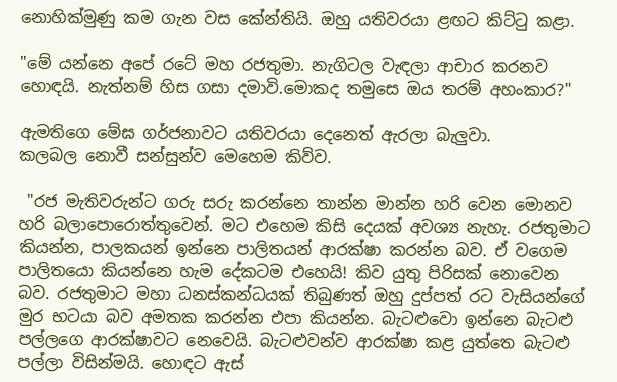නොහික්මුණු කම ගැන වස කේන්තියි. ඔහු යතිවරයා ළඟට කිට්ටු කළා.

"මේ යන්නෙ අපේ රටේ මහ රජතුමා. නැගිටල වැඳලා ආචාර කරනව හොඳයි. නැත්නම් හිස ගසා දමාවි.මොකද තමුසෙ ඔය තරම් අහංකාර?"

ඇමතිගෙ මේඝ ගර්ජනාවට යතිවරයා දෙනෙත් ඇරලා බැලුවා.
කලබල නොවී සන්සුන්ව මෙහෙම කිව්ව.

 "රජ මැතිවරුන්ට ගරු සරු කරන්නෙ තාන්න මාන්න හරි වෙන මොනව හරි බලාපොරොත්තුවෙන්. මට එහෙම කිසි දෙයක් අවශ්‍ය නැහැ. රජතුමාට කියන්න, පාලකයන් ඉන්නෙ පාලිතයන් ආරක්ෂා කරන්න බව. ඒ වගෙම පාලිතයො කියන්නෙ හැම දේකටම එහෙයි! කිව යුතු පිරිසක් නොවෙන බව. රජතුමාට මහා ධනස්කන්ධයක් තිබුණත් ඔහු දුප්පත් රට වැසියන්ගේ මුර භටයා බව අමතක කරන්න එපා කියන්න. බැටළුවො ඉන්නෙ බැටළු පල්ලගෙ ආරක්ෂාවට නෙවෙයි. බැටළුවන්ව ආරක්ෂා කළ යුත්තෙ බැටළු පල්ලා විසින්මයි. හොඳට ඇස්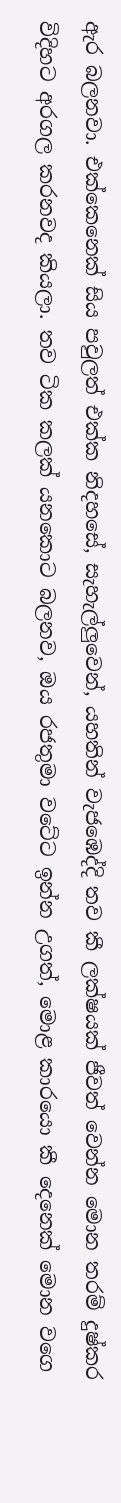ඇර බලනවා. එක්කෙනෙක් සිය පවුලත් එක්ක නිදහසේ, සැහැල්ලුවෙන්, යහතින් වැජඹෙද්දි තව කී ලක්ෂයක් ජීවත් වෙන්න මොන තරම් දුෂ්කර විදිහට අරගල කරනවද කියලා. තව ටික කලක් යනකොට බලනව, ඔය රජතුමා වටේට ඉන්න උගත්, මොළ කාරයො කී දෙනෙක් මොන වගෙ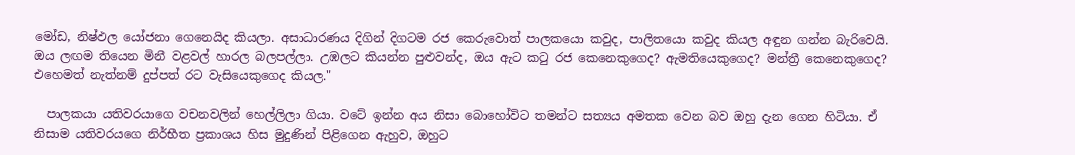මෝඩ, නිෂ්ඵල යෝජනා ගෙනෙයිද කියලා. අසාධාරණය දිගින් දිගටම රජ කෙරුවොත් පාලකයො කවුද, පාලිතයො කවුද කියල අඳුන ගන්න බැරිවෙයි. ඔය ලඟම තියෙන මිනී වළවල් හාරල බලපල්ලා. උඹලට කියන්න පුළුවන්ද, ඔය ඇට කටු රජ කෙනෙකුගෙද? ඇමතියෙකුගෙද? මන්ත්‍රී කෙනෙකුගෙද?
එහෙමත් නැත්නම් දුප්පත් රට වැසියෙකුගෙද කියල."

  පාලකයා යතිවරයාගෙ වචනවලින් හෙල්ලිලා ගියා. වටේ ඉන්න අය නිසා බොහෝවිට තමන්ට සත්‍යය අමතක වෙන බව ඔහු දැන ගෙන හිටියා. ඒ නිසාම යතිවරයගෙ නිර්භීත ප්‍රකාශය හිස මුදුණින් පිළිගෙන ඇහුව, ඔහුට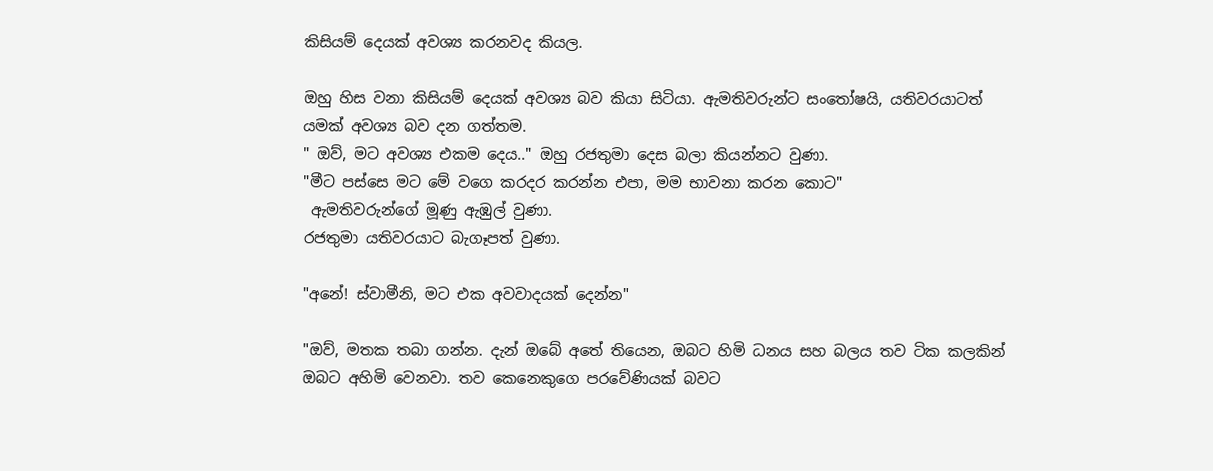කිසියම් දෙයක් අවශ්‍ය කරනවද කියල.

ඔහු හිස වනා කිසියම් දෙයක් අවශ්‍ය බව කියා සිටියා. ඇමතිවරුන්ට සංතෝෂයි, යතිවරයාටත් යමක් අවශ්‍ය බව දන ගත්තම.
" ඔව්, මට අවශ්‍ය එකම දෙය.." ඔහු රජතුමා දෙස බලා කියන්නට වුණා.
"මීට පස්සෙ මට මේ වගෙ කරදර කරන්න එපා, මම භාවනා කරන කොට"
 ඇමතිවරුන්ගේ මූණු ඇඹුල් වුණා.
රජතුමා යතිවරයාට බැගෑපත් වුණා.

"අනේ! ස්වාමීනි, මට එක අවවාදයක් දෙන්න"

"ඔව්, මතක තබා ගන්න. දැන් ඔබේ අතේ තියෙන, ඔබට හිමි ධනය සහ බලය තව ටික කලකින් ඔබට අහිමි වෙනවා. තව කෙනෙකුගෙ පරවේණියක් බවට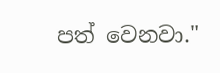පත් වෙනවා."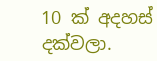10 ක් අදහස් දක්වලා.